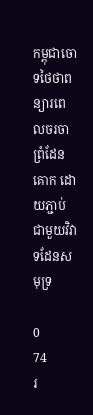កម្ពុជាចោទថៃថាពន្យារពេលចរចាព្រំដែនគោក ដោយភ្ជាប់ជាមួយវិវាទដែនសមុទ្រ

0
74
រ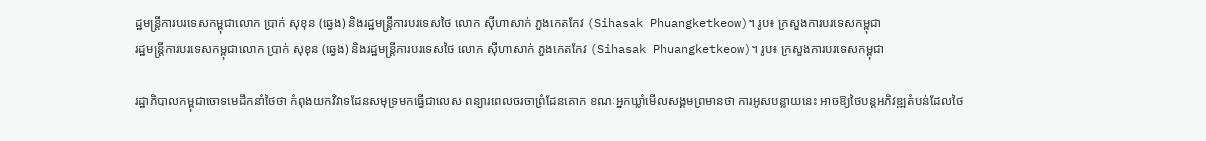ដ្ឋមន្ត្រីការបរទេសកម្ពុជាលោក ប្រាក់ សុខុន (ឆ្វេង) និងរដ្ឋមន្ត្រីការបរទេសថៃ លោក ស៊ីហាសាក់ ភួងកេតកែវ (Sihasak Phuangketkeow)។ រូប៖ ក្រសួងការបរទេសកម្ពុជា
រដ្ឋមន្ត្រីការបរទេសកម្ពុជាលោក ប្រាក់ សុខុន (ឆ្វេង) និងរដ្ឋមន្ត្រីការបរទេសថៃ លោក ស៊ីហាសាក់ ភួងកេតកែវ (Sihasak Phuangketkeow)។ រូប៖ ក្រសួងការបរទេសកម្ពុជា

រដ្ឋាភិបាលកម្ពុជាចោទមេដឹកនាំថៃថា កំពុងយកវិវាទដែនសមុទ្រមកធ្វើជាលេស ពន្យារពេលចរចាព្រំដែនគោក ខណៈអ្នកឃ្លាំមើលសង្គមព្រមានថា ការអូសបន្លាយនេះ អាចឱ្យថៃបន្តអភិវឌ្ឍតំបន់ដែលថៃ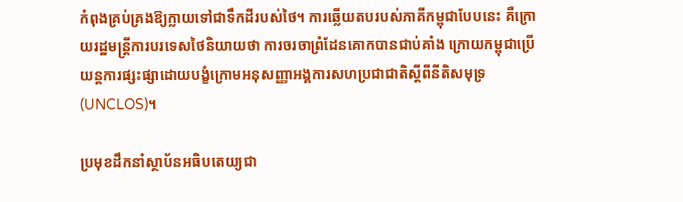កំពុងគ្រប់គ្រងឱ្យក្លាយទៅជាទឹកដីរបស់ថៃ។ ការឆ្លើយតបរបស់ភាគីកម្ពុជាបែបនេះ គឺក្រោយរដ្ឋមន្ត្រីការបរទេសថៃនិយាយថា ការចរចាព្រំដែនគោកបានជាប់គាំង ក្រោយកម្ពុជាប្រើយន្តការផ្សះផ្សាដោយបង្ខំក្រោមអនុសញ្ញាអង្គការសហប្រជាជាតិស្ដីពីនីតិសមុទ្រ (UNCLOS)។

ប្រមុខដឹកនាំស្ថាប័នអធិបតេយ្យជា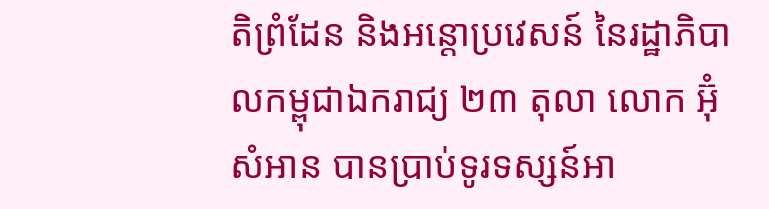តិព្រំដែន និងអន្តោប្រវេសន៍ នៃរដ្ឋាភិបាលកម្ពុជាឯករាជ្យ ២៣ តុលា លោក អ៊ុំ សំអាន បានប្រាប់ទូរទស្សន៍អា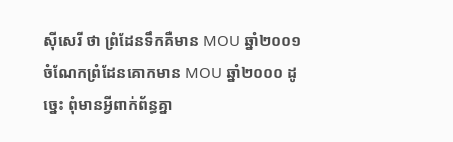ស៊ីសេរី ថា ព្រំដែនទឹកគឺមាន MOU ឆ្នាំ២០០១ ចំណែកព្រំដែនគោកមាន MOU ឆ្នាំ២០០០ ដូច្នេះ ពុំមានអ្វីពាក់ព័ន្ធគ្នា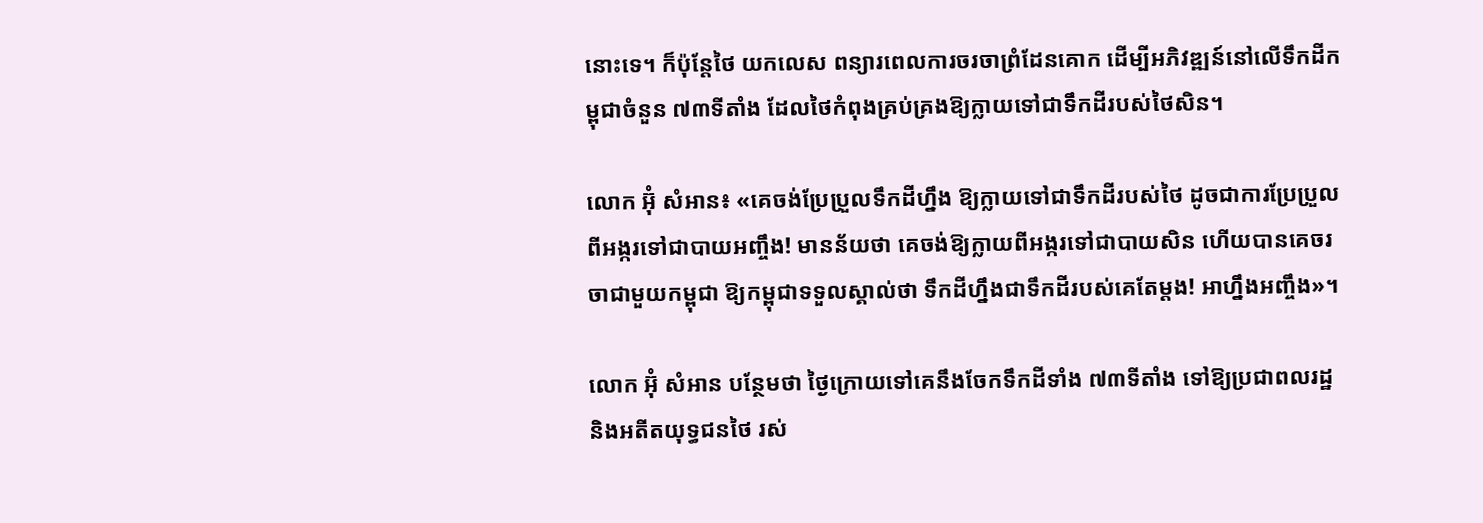នោះទេ។ ក៏ប៉ុន្តែថៃ យកលេស ពន្យារពេលការចរចាព្រំដែនគោក ដើម្បីអភិវឌ្ឍន៍នៅលើទឹកដីកម្ពុជាចំនួន ៧៣ទីតាំង ដែលថៃកំពុងគ្រប់គ្រងឱ្យក្លាយទៅជាទឹកដីរបស់ថៃសិន។

លោក អ៊ុំ សំអាន៖ «គេចង់ប្រែប្រួលទឹកដីហ្នឹង ឱ្យក្លាយទៅជាទឹកដីរបស់ថៃ ដូចជាការប្រែប្រួលពីអង្ករទៅជាបាយអញ្ចឹង! មានន័យថា គេចង់ឱ្យក្លាយពីអង្ករទៅជាបាយសិន ហើយបានគេចរចាជាមួយកម្ពុជា ឱ្យកម្ពុជាទទួលស្គាល់ថា ទឹកដីហ្នឹងជាទឹកដីរបស់គេតែម្ដង! អាហ្នឹងអញ្ចឹង»។

លោក អ៊ុំ សំអាន បន្ថែមថា ថ្ងៃក្រោយទៅគេនឹងចែកទឹកដីទាំង ៧៣ទីតាំង ទៅឱ្យប្រជាពលរដ្ឋ និងអតីតយុទ្ធជនថៃ រស់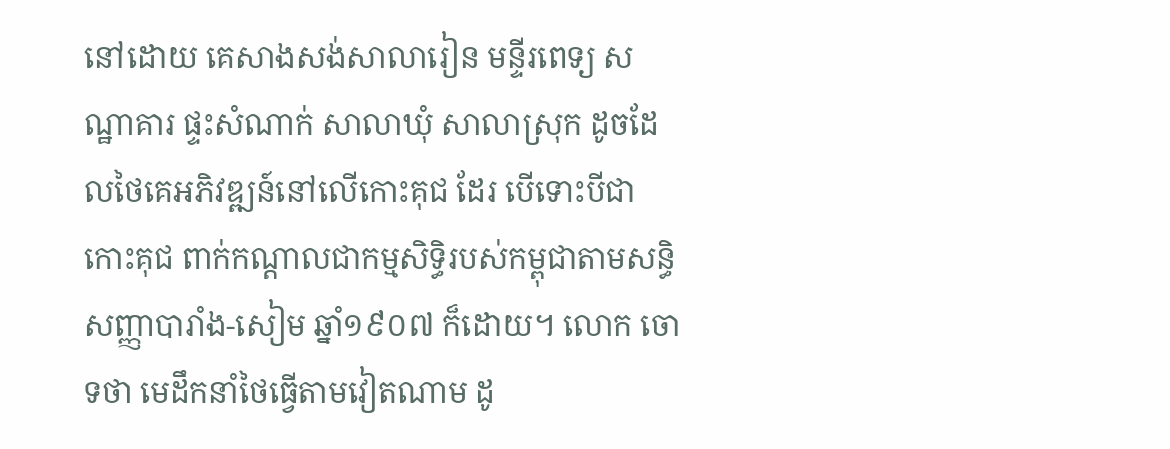នៅដោយ គេសាងសង់សាលារៀន មន្ទីរពេទ្យ សណ្ឋាគារ ផ្ទះសំណាក់ សាលាឃុំ សាលាស្រុក ដូចដែលថៃគេអភិវឌ្ឍន៍នៅលើកោះគុជ ដែរ បើទោះបីជាកោះគុជ ពាក់កណ្ដាលជាកម្មសិទ្ធិរបស់កម្ពុជាតាមសន្ធិសញ្ញាបារាំង-សៀម ឆ្នាំ១៩០៧ ក៏ដោយ។ លោក ចោទថា មេដឹកនាំថៃធ្វើតាមវៀតណាម ដូ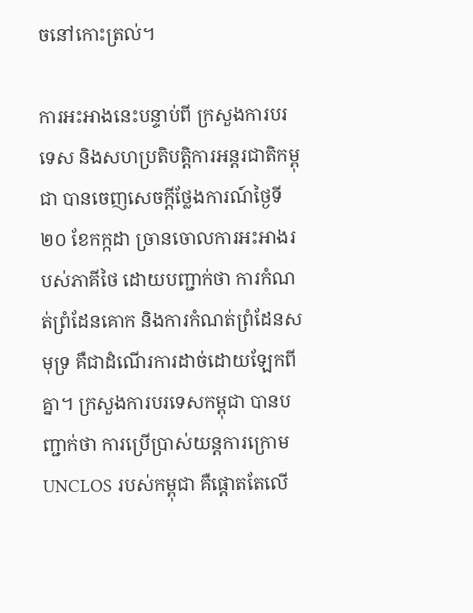ចនៅកោះត្រល់។

ការអះអាងនេះបន្ទាប់ពី ក្រសួងការបរទេស និងសហប្រតិបត្តិការអន្តរជាតិកម្ពុជា បានចេញសេចក្តីថ្លែងការណ៍ថ្ងៃទី២០ ខែកក្កដា ច្រានចោលការអះអាងរបស់ភាគីថៃ ដោយបញ្ជាក់ថា ការកំណត់ព្រំដែនគោក និងការកំណត់ព្រំដែនសមុទ្រ គឺជាដំណើរការដាច់ដោយឡែកពីគ្នា។ ក្រសួងការបរទេសកម្ពុជា បានបញ្ជាក់ថា ការប្រើប្រាស់យន្តការក្រោម UNCLOS របស់កម្ពុជា គឺផ្តោតតែលើ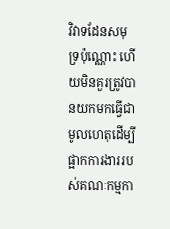វិវាទដែនសមុទ្រប៉ុណ្ណោះ ហើយមិនគួរត្រូវបានយកមកធ្វើជាមូលហេតុដើម្បីផ្អាកការងាររបស់គណៈកម្មកា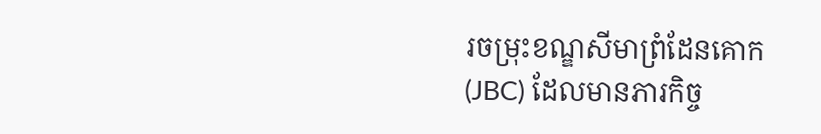រចម្រុះខណ្ឌសីមាព្រំដែនគោក (JBC) ដែលមានភារកិច្ច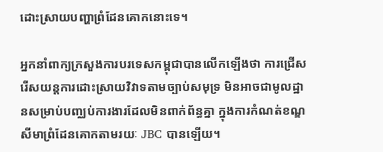ដោះស្រាយបញ្ហាព្រំដែនគោកនោះទេ។

អ្នកនាំពាក្យក្រសួងការបរទេសកម្ពុជាបានលើកឡើងថា ការជ្រើសរើសយន្តការដោះស្រាយវិវាទតាមច្បាប់សមុទ្រ មិនអាចជាមូលដ្ឋានសម្រាប់បញ្ឈប់ការងារដែលមិនពាក់ព័ន្ធគ្នា ក្នុងការកំណត់ខណ្ឌសីមាព្រំដែនគោកតាមរយៈ JBC បានឡើយ។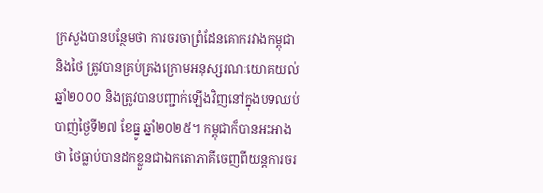ក្រសួងបានបន្ថែមថា ការចរចាព្រំដែនគោករវាងកម្ពុជា និងថៃ ត្រូវបានគ្រប់គ្រងក្រោមអនុស្សរណៈយោគយល់ឆ្នាំ២០០០ និងត្រូវបានបញ្ជាក់ឡើងវិញនៅក្នុងបទឈប់បាញ់ថ្ងៃទី២៧ ខែធ្នូ ឆ្នាំ២០២៥។ កម្ពុជាក៏បានអះអាងថា ថៃធ្លាប់បានដកខ្លួនជាឯកតោភាគីចេញពីយន្តការចរ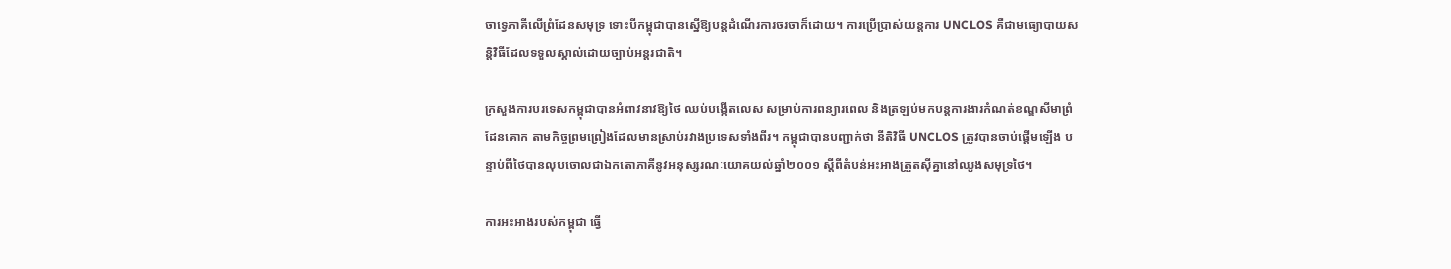ចាទ្វេភាគីលើព្រំដែនសមុទ្រ ទោះបីកម្ពុជាបានស្នើឱ្យបន្តដំណើរការចរចាក៏ដោយ។ ការប្រើប្រាស់យន្តការ UNCLOS គឺជាមធ្យោបាយសន្តិវិធីដែលទទួលស្គាល់ដោយច្បាប់អន្តរជាតិ។

ក្រសួងការបរទេសកម្ពុជាបានអំពាវនាវឱ្យថៃ ឈប់បង្កើតលេស សម្រាប់ការពន្យារពេល និងត្រឡប់មកបន្តការងារកំណត់ខណ្ឌសីមាព្រំដែនគោក តាមកិច្ចព្រមព្រៀងដែលមានស្រាប់រវាងប្រទេសទាំងពីរ។ កម្ពុជាបានបញ្ជាក់ថា នីតិវិធី UNCLOS ត្រូវបានចាប់ផ្តើមឡើង បន្ទាប់ពីថៃបានលុបចោលជាឯកតោភាគីនូវអនុស្សរណៈយោគយល់ឆ្នាំ២០០១ ស្ដីពីតំបន់អះអាងត្រួតស៊ីគ្នានៅឈូងសមុទ្រថៃ។

ការអះអាងរបស់កម្ពុជា ធ្វើ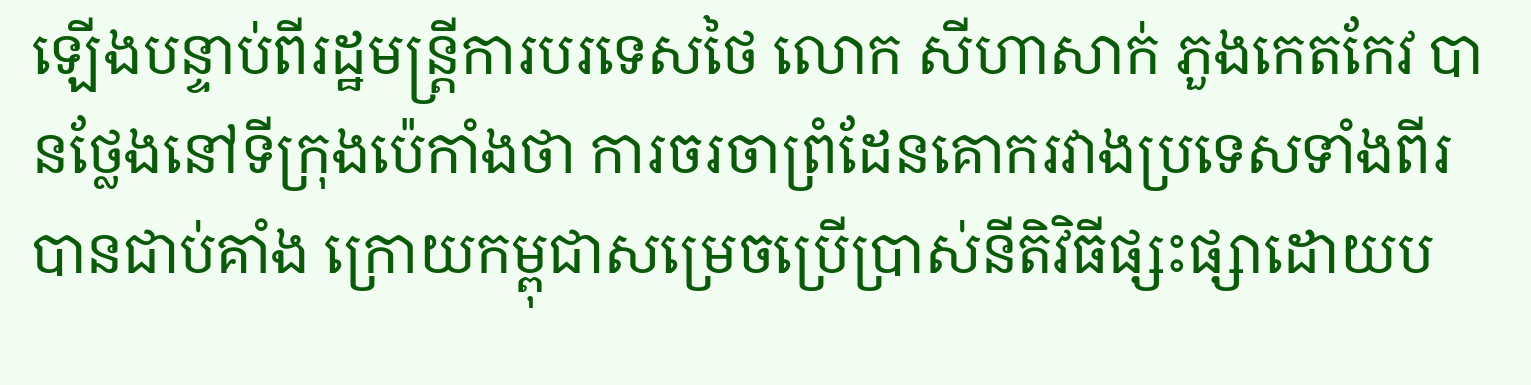ឡើងបន្ទាប់ពីរដ្ឋមន្ត្រីការបរទេសថៃ លោក សីហាសាក់ ភួងកេតកែវ បានថ្លែងនៅទីក្រុងប៉េកាំងថា ការចរចាព្រំដែនគោករវាងប្រទេសទាំងពីរបានជាប់គាំង ក្រោយកម្ពុជាសម្រេចប្រើប្រាស់នីតិវិធីផ្សះផ្សាដោយប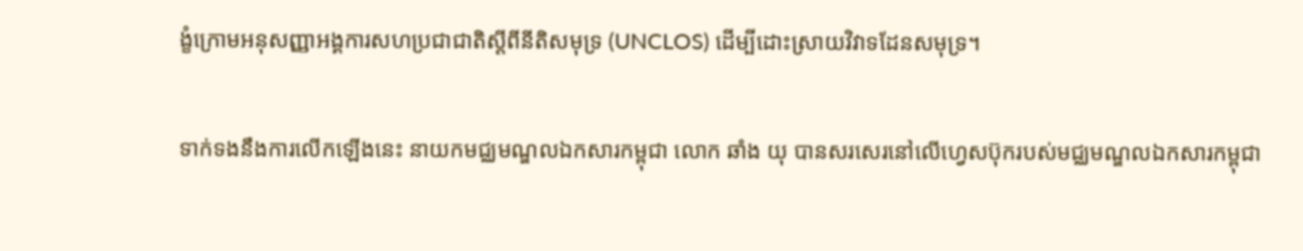ង្ខំក្រោមអនុសញ្ញាអង្គការសហប្រជាជាតិស្ដីពីនីតិសមុទ្រ (UNCLOS) ដើម្បីដោះស្រាយវិវាទដែនសមុទ្រ។

ទាក់ទងនឹងការលើកឡើងនេះ នាយកមជ្ឈមណ្ឌលឯកសារកម្ពុជា លោក ឆាំង យុ បានសរសេរនៅលើហ្វេសប៊ុករបស់មជ្ឈមណ្ឌលឯកសារកម្ពុជា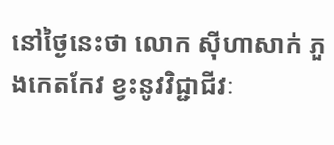នៅថ្ងៃនេះថា លោក ស៊ីហាសាក់ ភួងកេតកែវ ខ្វះនូវវិជ្ជាជីវៈ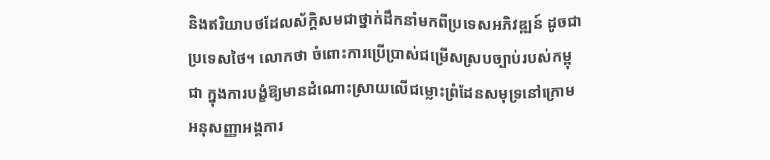និងឥរិយាបថដែលស័ក្តិសមជាថ្នាក់ដឹកនាំមកពីប្រទេសអភិវឌ្ឍន៍ ដូចជាប្រទេសថៃ។ លោកថា ចំពោះការប្រើប្រាស់ជម្រើសស្របច្បាប់របស់កម្ពុជា ក្នុងការបង្ខំឱ្យមានដំណោះស្រាយលើជម្លោះព្រំដែនសមុទ្រនៅក្រោមអនុសញ្ញាអង្គការ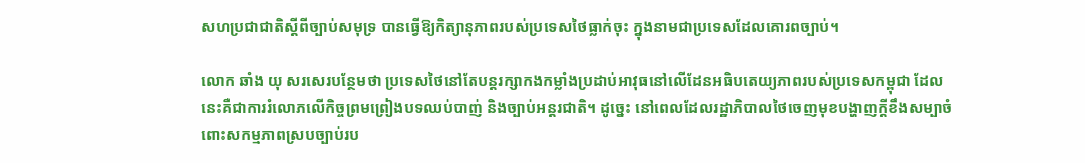សហប្រជាជាតិស្ដីពីច្បាប់សមុទ្រ បានធ្វើឱ្យកិត្យានុភាពរបស់ប្រទេសថៃធ្លាក់ចុះ ក្នុងនាមជាប្រទេសដែលគោរពច្បាប់។

លោក ឆាំង យុ សរសេរបន្ថែមថា ប្រទេសថៃនៅតែបន្តរក្សាកងកម្លាំងប្រដាប់អាវុធនៅលើដែនអធិបតេយ្យភាពរបស់ប្រទេសកម្ពុជា ដែលនេះគឺជាការរំលោភលើកិច្ចព្រមព្រៀងបទឈប់បាញ់ និងច្បាប់អន្តរជាតិ។ ដូច្នេះ នៅពេលដែលរដ្ឋាភិបាលថៃចេញមុខបង្ហាញក្តីខឹងសម្បាចំពោះសកម្មភាពស្របច្បាប់រប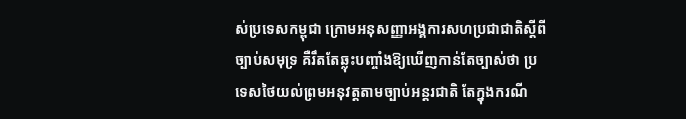ស់ប្រទេសកម្ពុជា ក្រោមអនុសញ្ញាអង្គការសហប្រជាជាតិស្ដីពីច្បាប់សមុទ្រ គឺរឹតតែឆ្លុះបញ្ចាំងឱ្យឃើញកាន់តែច្បាស់ថា ប្រទេសថៃយល់ព្រមអនុវត្តតាមច្បាប់អន្តរជាតិ តែក្នុងករណី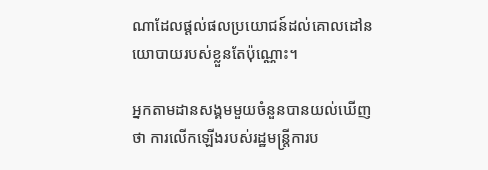ណាដែលផ្តល់ផលប្រយោជន៍ដល់គោលដៅនយោបាយរបស់ខ្លួនតែប៉ុណ្ណោះ។

អ្នកតាមដានសង្គមមួយចំនួនបានយល់ឃើញថា ការលើកឡើងរបស់រដ្ឋមន្ត្រីការប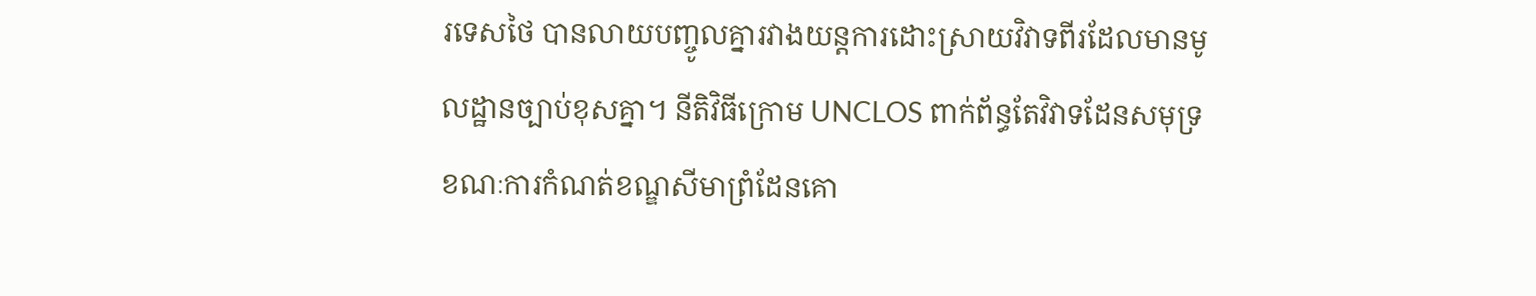រទេសថៃ បានលាយបញ្ចូលគ្នារវាងយន្តការដោះស្រាយវិវាទពីរដែលមានមូលដ្ឋានច្បាប់ខុសគ្នា។ នីតិវិធីក្រោម UNCLOS ពាក់ព័ន្ធតែវិវាទដែនសមុទ្រ ខណៈការកំណត់ខណ្ឌសីមាព្រំដែនគោ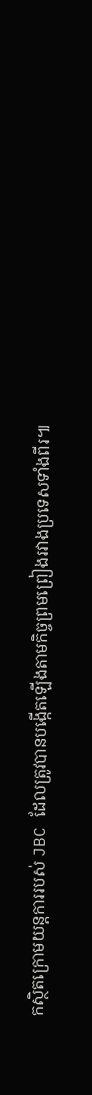កស្ថិតក្រោមយន្តការរបស់ JBC ដែលត្រូវបានបង្កើតឡើងតាមកិច្ចព្រមព្រៀងរវាងប្រទេសទាំងពីរ៕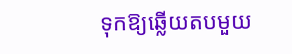ទុកឱ្យឆ្លើយតបមួយ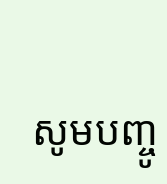សូមបញ្ចូ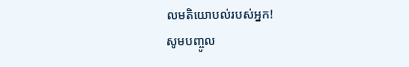លមតិយោបល់របស់អ្នក!
សូមបញ្ចូល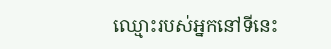ឈ្មោះរបស់អ្នកនៅទីនេះ